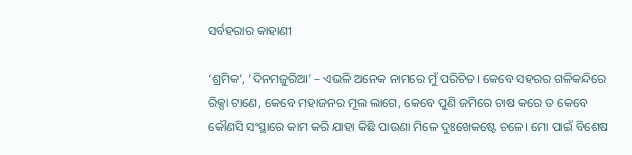ସର୍ବହରାର କାହାଣୀ

‘ଶ୍ରମିକ’, ‘ଦିନମଜୁରିଆ’ – ଏଭଳି ଅନେକ ନାମରେ ମୁଁ ପରିଚିତ। କେବେ ସହରର ଗଳିକନ୍ଦିରେ ରିକ୍ସା ଟାଣେ, କେବେ ମହାଜନର ମୂଲ ଲାଗେ, କେବେ ପୁଣି ଜମିରେ ଚାଷ କରେ ତ କେବେ କୌଣସି ସଂସ୍ଥାରେ କାମ କରି ଯାହା କିଛି ପାଉଣା ମିଳେ ଦୁଃଖେକଷ୍ଟେ ଚଳେ। ମୋ ପାଇଁ ବିଶେଷ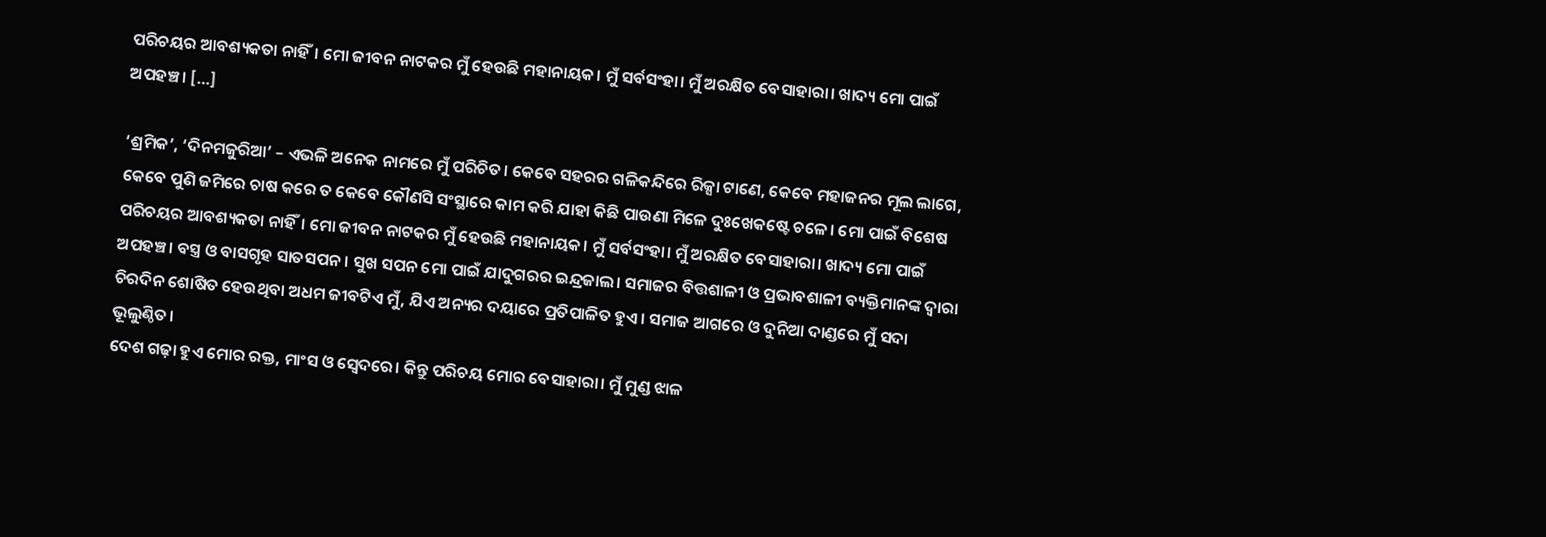ପରିଚୟର ଆବଶ୍ୟକତା ନାହିଁ। ମୋ ଜୀବନ ନାଟକର ମୁଁ ହେଉଛି ମହାନାୟକ। ମୁଁ ସର୍ବସଂହା। ମୁଁ ଅରକ୍ଷିତ ବେସାହାରା। ଖାଦ୍ୟ ମୋ ପାଇଁ ଅପହଞ୍ଚ। […]

‘ଶ୍ରମିକ’, ‘ଦିନମଜୁରିଆ’ – ଏଭଳି ଅନେକ ନାମରେ ମୁଁ ପରିଚିତ। କେବେ ସହରର ଗଳିକନ୍ଦିରେ ରିକ୍ସା ଟାଣେ, କେବେ ମହାଜନର ମୂଲ ଲାଗେ, କେବେ ପୁଣି ଜମିରେ ଚାଷ କରେ ତ କେବେ କୌଣସି ସଂସ୍ଥାରେ କାମ କରି ଯାହା କିଛି ପାଉଣା ମିଳେ ଦୁଃଖେକଷ୍ଟେ ଚଳେ। ମୋ ପାଇଁ ବିଶେଷ ପରିଚୟର ଆବଶ୍ୟକତା ନାହିଁ। ମୋ ଜୀବନ ନାଟକର ମୁଁ ହେଉଛି ମହାନାୟକ। ମୁଁ ସର୍ବସଂହା। ମୁଁ ଅରକ୍ଷିତ ବେସାହାରା। ଖାଦ୍ୟ ମୋ ପାଇଁ ଅପହଞ୍ଚ। ବସ୍ତ୍ର ଓ ବାସଗୃହ ସାତସପନ। ସୁଖ ସପନ ମୋ ପାଇଁ ଯାଦୁଗରର ଇନ୍ଦ୍ରଜାଲ। ସମାଜର ବିତ୍ତଶାଳୀ ଓ ପ୍ରଭାବଶାଳୀ ବ୍ୟକ୍ତିମାନଙ୍କ ଦ୍ୱାରା ଚିରଦିନ ଶୋଷିତ ହେଉଥିବା ଅଧମ ଜୀବଟିଏ ମୁଁ, ଯିଏ ଅନ୍ୟର ଦୟାରେ ପ୍ରତିପାଳିତ ହୁଏ। ସମାଜ ଆଗରେ ଓ ଦୁନିଆ ଦାଣ୍ଡରେ ମୁଁ ସଦା ଭୂଲୁଣ୍ଠିତ।
ଦେଶ ଗଢ଼ା ହୁଏ ମୋର ରକ୍ତ, ମାଂସ ଓ ସ୍ୱେଦରେ। କିନ୍ତୁ ପରିଚୟ ମୋର ବେସାହାରା। ମୁଁ ମୁଣ୍ଡ ଝାଳ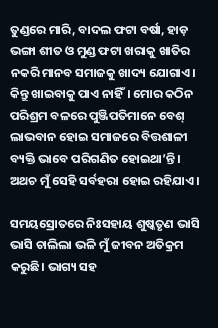ତୁଣ୍ଡରେ ମାରି, ବାଦଲ ଫଟା ବର୍ଷା, ହାଡ଼ ଭଙ୍ଗା ଶୀତ ଓ ମୁଣ୍ଡ ଫଟା ଖରାକୁ ଖାତିର ନକରି ମାନବ ସମାଜକୁ ଖାଦ୍ୟ ଯୋଗାଏ। କିନ୍ତୁ ଖାଇବାକୁ ପାଏ ନାହିଁ। ମୋର କଠିନ ପରିଶ୍ରମ ବଳରେ ପୁଞ୍ଜିପତିମାନେ ବେଶ୍‌‌ ଲାଭବାନ ହୋଇ ସମାଜରେ ବିତ୍ତଶାଳୀ ବ୍ୟକ୍ତି ଭାବେ ପରିଗଣିତ ହୋଇଥା’ନ୍ତି। ଅଥଚ ମୁଁ ସେହି ସର୍ବହରା ହୋଇ ରହିଯାଏ।

ସମୟସ୍ରୋତରେ ନିଃସହାୟ ଶୁଷ୍କତୃଣ ଭାସି ଭାସି ଚାଲିଲା ଭଳି ମୁଁ ଜୀବନ ଅତିକ୍ରମ କରୁଛି। ଭାଗ୍ୟ ସହ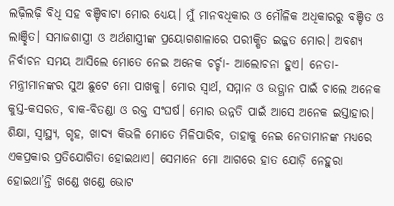ଲଢ଼ିଲଢ଼ି ବିଧି ସହ ବଞ୍ଚିବାଟା ମୋର ଧ୍ୟେୟ। ମୁଁ ମାନବଧିକାର ଓ ମୌଳିକ ଅଧିକାରରୁ ବଞ୍ଚିତ ଓ ଲାଞ୍ଛିତ। ସମାଜଶାସ୍ତ୍ରୀ ଓ ଅର୍ଥଶାସ୍ତ୍ରୀଙ୍କ ପ୍ରୟୋଗଶାଳାରେ ପରୀକ୍ଷିତ ଇଜ୍ଜତ ମୋର। ଅବଶ୍ୟ ନିର୍ବାଚନ ସମୟ ଆସିଲେ ମୋତେ ନେଇ ଅନେକ ଚର୍ଚ୍ଚା- ଆଲୋଚନା ହୁଏ। ନେତା-ମନ୍ତ୍ରୀମାନଙ୍କର ସୁଅ ଛୁଟେ ମୋ ପାଖକୁ। ମୋର ସ୍ୱାର୍ଥ, ସମ୍ମାନ ଓ ଉତ୍ଥାନ ପାଇଁ ଚାଲେ ଅନେକ କୁସ୍ତ-କସରତ, ବାକ-ବିତଣ୍ଡା ଓ ରକ୍ତ ସଂଘର୍ଷ। ମୋର ଉନ୍ନତି ପାଇଁ ଆସେ ଅନେକ ଇସ୍ତାହାର। ଶିକ୍ଷା, ସ୍ୱାସ୍ଥ୍ୟ, ଗୃହ, ଖାଦ୍ୟ କିଭଳି ମୋତେ ମିଳିପାରିବ, ତାହାକୁ ନେଇ ନେତାମାନଙ୍କ ମଧ୍ୟରେ ଏକପ୍ରକାର ପ୍ରତିଯୋଗିତା ହୋଇଥାଏ। ସେମାନେ ମୋ ଆଗରେ ହାତ ଯୋଡ଼ି ନେହୁରା ହୋଇଥା’ନ୍ତି ଖଣ୍ଡେ ଖଣ୍ଡେ ଭୋଟ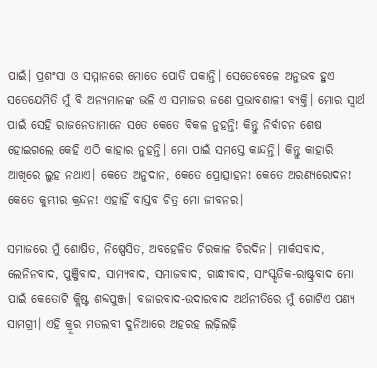ପାଇଁ। ପ୍ରଶଂସା ଓ ସମ୍ମାନରେ ମୋତେ ପୋତି ପକାନ୍ତି। ସେତେବେଳେ ଅନୁଭବ ହୁଏ ସତେଯେମିତି ମୁଁ ବି ଅନ୍ୟମାନଙ୍କ ଭଳି ଏ ସମାଜର ଜଣେ ପ୍ରଭାବଶାଳୀ ବ୍ୟକ୍ତି। ମୋର ସ୍ୱାର୍ଥ ପାଇଁ ସେହି ରାଜନେତାମାନେ ସତେ କେତେ ବିକଳ ନୁହନ୍ତି! କିନ୍ତୁ ନିର୍ବାଚନ ଶେଷ ହୋଇଗଲେ କେହି ଏଠି କାହାର ନୁହନ୍ତି। ମୋ ପାଇଁ ସମସ୍ତେ କାନ୍ଦନ୍ତି। କିନ୍ତୁ କାହାରି ଆଖିରେ ଲୁହ ନଥାଏ। କେତେ ଅନୁଦାନ, କେତେ ପ୍ରୋତ୍ସାହନ! କେତେ ଅରଣ୍ୟରୋଦନ! କେତେ କୁମ୍ଭୀର କ୍ରନ୍ଦନ! ଏହାହିଁ ବାସ୍ତବ ଚିତ୍ର ମୋ ଜୀବନର।

ସମାଜରେ ମୁଁ ଶୋଷିତ, ନିଷ୍ପେସିତ, ଅବହେଳିତ ଚିରକାଳ ଚିରଦିନ। ମାର୍କସବାଦ, ଲେନିନବାଦ, ପୁଞ୍ଜିବାଦ, ସାମ୍ୟବାଦ, ସମାଜବାଦ, ଗାନ୍ଧୀବାଦ, ସାଂସ୍କୃତିକ-ରାଷ୍ଟ୍ରବାଦ ମୋ ପାଇଁ କେତୋଟି କ୍ଲିଷ୍ଟ ଶବ୍ଦପୁଞ୍ଜ। ବଜାରବାଦ-ଉଦାରବାଦ ଅର୍ଥନୀତିରେ ମୁଁ ଗୋଟିଏ ପଣ୍ୟ ସାମଗ୍ରୀ। ଏହି କ୍ରୂର ମତଲବୀ ଦୁନିଆରେ ଅହରହ ଲଢ଼ିଲଢ଼ି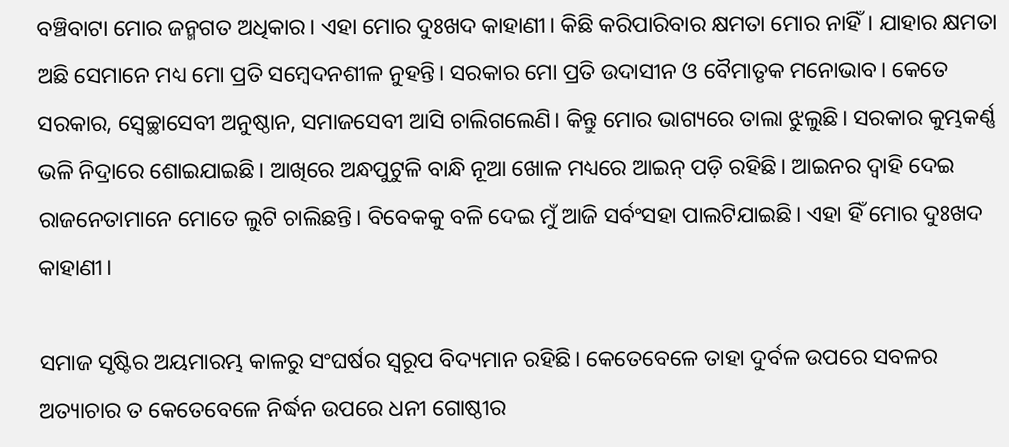ବଞ୍ଚିବାଟା ମୋର ଜନ୍ମଗତ ଅଧିକାର। ଏହା ମୋର ଦୁଃଖଦ କାହାଣୀ। କିଛି କରିପାରିବାର କ୍ଷମତା ମୋର ନାହିଁ। ଯାହାର କ୍ଷମତା ଅଛି ସେମାନେ ମଧ୍ୟ ମୋ ପ୍ରତି ସମ୍ୱେଦନଶୀଳ ନୁହନ୍ତି। ସରକାର ମୋ ପ୍ରତି ଉଦାସୀନ ଓ ବୈମାତୃକ ମନୋଭାବ। କେତେ ସରକାର, ସ୍ୱେଚ୍ଛାସେବୀ ଅନୁଷ୍ଠାନ, ସମାଜସେବୀ ଆସି ଚାଲିଗଲେଣି। କିନ୍ତୁ ମୋର ଭାଗ୍ୟରେ ତାଲା ଝୁଲୁଛି। ସରକାର କୁମ୍ଭକର୍ଣ୍ଣ ଭଳି ନିଦ୍ରାରେ ଶୋଇଯାଇଛି। ଆଖିରେ ଅନ୍ଧପୁଟୁଳି ବାନ୍ଧି ନୂଆ ଖୋଳ ମଧ୍ୟରେ ଆଇନ୍‌‌ ପଡ଼ି ରହିଛି। ଆଇନର ଦ୍ୱାହି ଦେଇ ରାଜନେତାମାନେ ମୋତେ ଲୁଟି ଚାଲିଛନ୍ତି। ବିବେକକୁ ବଳି ଦେଇ ମୁଁ ଆଜି ସର୍ବଂସହା ପାଲଟିଯାଇଛି। ଏହା ହିଁ ମୋର ଦୁଃଖଦ କାହାଣୀ।

ସମାଜ ସୃଷ୍ଟିର ଅୟମାରମ୍ଭ କାଳରୁ ସଂଘର୍ଷର ସ୍ୱରୂପ ବିଦ୍ୟମାନ ରହିଛି। କେତେବେଳେ ତାହା ଦୁର୍ବଳ ଉପରେ ସବଳର ଅତ୍ୟାଚାର ତ କେତେବେଳେ ନିର୍ଦ୍ଧନ ଉପରେ ଧନୀ ଗୋଷ୍ଠୀର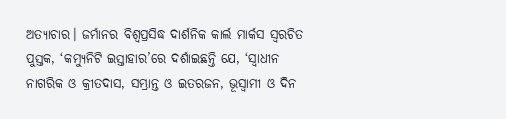ଅତ୍ୟାଚାର। ଜର୍ମାନର ବିଶ୍ୱପ୍ରସିଦ୍ଧ ଦାର୍ଶନିକ କାର୍ଲ ମାର୍କସ ସ୍ୱରଚିତ ପୁସ୍ତକ, ‘କମ୍ୟୁନିଟି ଇସ୍ତାହାର’ରେ ଦର୍ଶାଇଛନ୍ତି ଯେ, ‘ସ୍ୱାଧୀନ ନାଗରିକ ଓ କ୍ରୀତଦାସ, ସମ୍ଭ୍ରାନ୍ତ ଓ ଇତରଜନ, ଭୂସ୍ୱାମୀ ଓ ଦିନ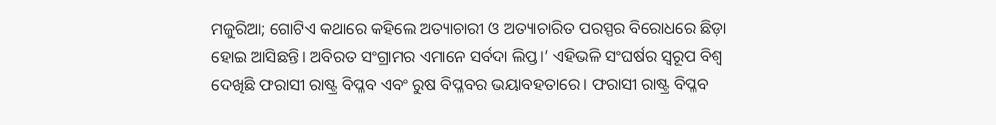ମଜୁରିଆ; ଗୋଟିଏ କଥାରେ କହିଲେ ଅତ୍ୟାଚାରୀ ଓ ଅତ୍ୟାଚାରିତ ପରସ୍ପର ବିରୋଧରେ ଛିଡ଼ା ହୋଇ ଆସିଛନ୍ତି। ଅବିରତ ସଂଗ୍ରାମର ଏମାନେ ସର୍ବଦା ଲିପ୍ତ।’ ଏହିଭଳି ସଂଘର୍ଷର ସ୍ୱରୂପ ବିଶ୍ୱ ଦେଖିଛି ଫରାସୀ ରାଷ୍ଟ୍ର ବିପ୍ଳବ ଏବଂ ରୁଷ ବିପ୍ଳବର ଭୟାବହତାରେ। ଫରାସୀ ରାଷ୍ଟ୍ର ବିପ୍ଳବ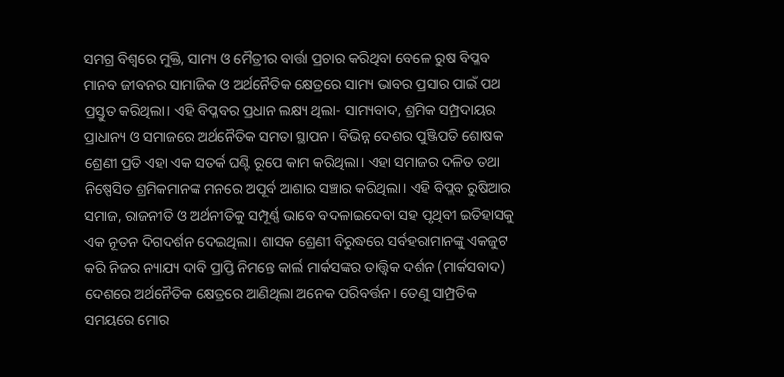ସମଗ୍ର ବିଶ୍ୱରେ ମୁକ୍ତି, ସାମ୍ୟ ଓ ମୈତ୍ରୀର ବାର୍ତ୍ତା ପ୍ରଚାର କରିଥିବା ବେଳେ ରୁଷ ବିପ୍ଳବ ମାନବ ଜୀବନର ସାମାଜିକ ଓ ଅର୍ଥନୈତିକ କ୍ଷେତ୍ରରେ ସାମ୍ୟ ଭାବର ପ୍ରସାର ପାଇଁ ପଥ ପ୍ରସ୍ତୁତ କରିଥିଲା। ଏହି ବିପ୍ଳବର ପ୍ରଧାନ ଲକ୍ଷ୍ୟ ଥିଲା- ସାମ୍ୟବାଦ, ଶ୍ରମିକ ସମ୍ପ୍ରଦାୟର ପ୍ରାଧାନ୍ୟ ଓ ସମାଜରେ ଅର୍ଥନୈତିକ ସମତା ସ୍ଥାପନ। ବିଭିନ୍ନ ଦେଶର ପୁଞ୍ଜିପତି ଶୋଷକ ଶ୍ରେଣୀ ପ୍ରତି ଏହା ଏକ ସତର୍କ ଘଣ୍ଟି ରୂପେ କାମ କରିଥିଲା। ଏହା ସମାଜର ଦଳିତ ତଥା ନିଷ୍ପେସିତ ଶ୍ରମିକମାନଙ୍କ ମନରେ ଅପୂର୍ବ ଆଶାର ସଞ୍ଚାର କରିଥିଲା। ଏହି ବିପ୍ଲବ ରୁଷିଆର ସମାଜ, ରାଜନୀତି ଓ ଅର୍ଥନୀତିକୁ ସମ୍ପୂର୍ଣ୍ଣ ଭାବେ ବଦଳାଇଦେବା ସହ ପୃଥିବୀ ଇତିହାସକୁ ଏକ ନୂତନ ଦିଗଦର୍ଶନ ଦେଇଥିଲା। ଶାସକ ଶ୍ରେଣୀ ବିରୁଦ୍ଧରେ ସର୍ବହରାମାନଙ୍କୁ ଏକଜୁଟ କରି ନିଜର ନ୍ୟାଯ୍ୟ ଦାବି ପ୍ରାପ୍ତି ନିମନ୍ତେ କାର୍ଲ ମାର୍କସଙ୍କର ତାତ୍ତ୍ୱିକ ଦର୍ଶନ (ମାର୍କସବାଦ) ଦେଶରେ ଅର୍ଥନୈତିକ କ୍ଷେତ୍ରରେ ଆଣିଥିଲା ଅନେକ ପରିବର୍ତ୍ତନ। ତେଣୁ ସାମ୍ପ୍ରତିକ ସମୟରେ ମୋର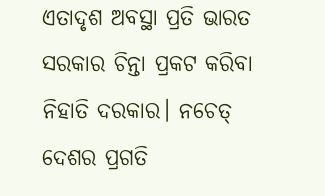ଏତାଦୃଶ ଅବସ୍ଥା ପ୍ରତି ଭାରତ ସରକାର ଚିନ୍ତା ପ୍ରକଟ କରିବା ନିହାତି ଦରକାର। ନଚେତ୍‌‌ ଦେଶର ପ୍ରଗତି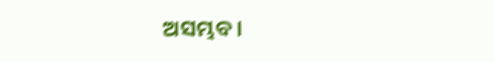ଅସମ୍ଭବ।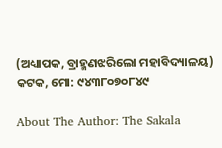(ଅଧ୍ୟାପକ, ବ୍ରାହ୍ମଣଝରିଲୋ ମହାବିଦ୍ୟାଳୟ)
କଟକ, ମୋ: ୯୪୩୮୦୭୦୮୪୯

About The Author: The Sakala